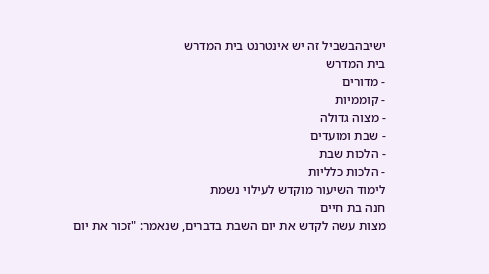ישיבהבשביל זה יש אינטרנט בית המדרש
בית המדרש
- מדורים
- קוממיות
- מצוה גדולה
- שבת ומועדים
- הלכות שבת
- הלכות כלליות
לימוד השיעור מוקדש לעילוי נשמת
חנה בת חיים
מצות עשה לקדש את יום השבת בדברים, שנאמר: "זכור את יום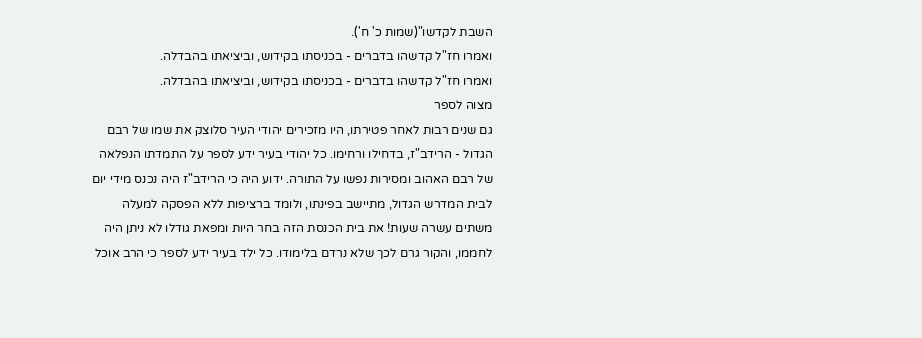השבת לקדשו"(שמות כ' ח').
ואמרו חז"ל קדשהו בדברים - בכניסתו בקידוש, וביציאתו בהבדלה.
ואמרו חז"ל קדשהו בדברים - בכניסתו בקידוש, וביציאתו בהבדלה.
מצוה לספר
גם שנים רבות לאחר פטירתו, היו מזכירים יהודי העיר סלוצק את שמו של רבם הגדול - הרידב"ז, בדחילו ורחימו. כל יהודי בעיר ידע לספר על התמדתו הנפלאה של רבם האהוב ומסירות נפשו על התורה. ידוע היה כי הרידב"ז היה נכנס מידי יום לבית המדרש הגדול, מתיישב בפינתו, ולומד ברציפות ללא הפסקה למעלה משתים עשרה שעות! את בית הכנסת הזה בחר היות ומפאת גודלו לא ניתן היה לחממו, והקור גרם לכך שלא נרדם בלימודו. כל ילד בעיר ידע לספר כי הרב אוכל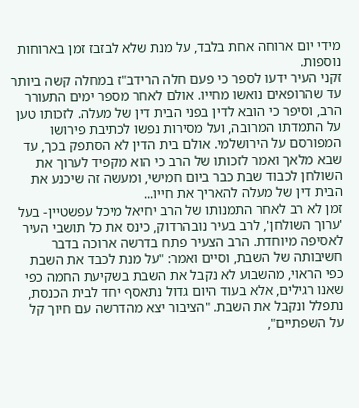מידי יום ארוחה אחת בלבד, על מנת שלא לבזבז זמן בארוחות נוספות.
זקני העיר ידעו לספר כי פעם חלה הרידב"ז במחלה קשה ביותר עד שהרופאים נואשו מחייו. אולם לאחר מספר ימים התעורר הרב, וסיפר כי הובא לדין בפני הבית דין של מעלה. לזכותו טען על התמדתו המרובה, ועל מסירות נפשו לכתיבת פירושו המפורסם על הירושלמי. אולם בית הדין לא הסתפק בכך, עד שבא מלאך ואמר לזכותו של הרב כי הוא מקפיד לערוך את השולחן לכבוד שבת כבר ביום חמישי, ומעשה זה שיכנע את הבית דין של מעלה להאריך את חייו...
זמן לא רב לאחר התמנותו של הרב יחיאל מיכל עפשטיין- בעל 'ערוך השולחן', לרב בעיר נובהרדוק, כינס את כל תושבי העיר לאסיפה מיוחדת. הרב הצעיר פתח בדרשה ארוכה בדבר חשיבותה של השבת, וסיים ואמר: "על מנת לכבד את השבת כפי הראוי, מהשבוע לא נקבל את השבת בשקיעת החמה כפי שאנו רגילים, אלא בעוד היום גדול נתאסף יחד לבית הכנסת, נתפלל ונקבל את השבת. "הציבור יצא מהדרשה עם חיוך קל על השפתיים",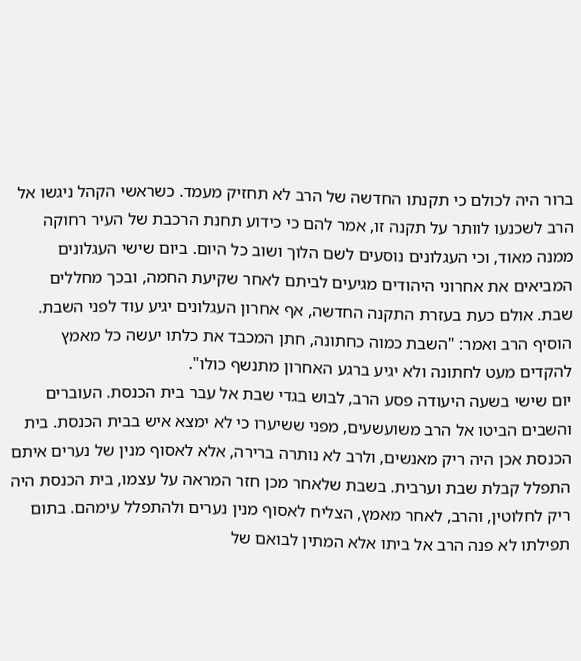ברור היה לכולם כי תקנתו החדשה של הרב לא תחזיק מעמד. כשראשי הקהל ניגשו אל הרב לשכנעו לוותר על תקנה זו, אמר להם כי כידוע תחנת הרכבת של העיר רחוקה ממנה מאוד, וכי העגלונים נוסעים לשם הלוך ושוב כל היום. ביום שישי העגלונים המביאים את אחרוני היהודים מגיעים לביתם לאחר שקיעת החמה, ובכך מחללים שבת. אולם כעת בעזרת התקנה החדשה, אף אחרון העגלונים יגיע עוד לפני השבת. הוסיף הרב ואמר: "השבת כמוה כחתונה, חתן המכבד את כלתו יעשה כל מאמץ להקדים מעט לחתונה ולא יגיע ברגע האחרון מתנשף כולו".
יום שישי בשעה היעודה פסע הרב, לבוש בגדי שבת אל עבר בית הכנסת. העוברים והשבים הביטו אל הרב משועשעים, מפני ששיערו כי לא ימצא איש בבית הכנסת. בית הכנסת אכן היה ריק מאנשים, ולרב לא נותרה ברירה, אלא לאסוף מנין של נערים איתם התפלל קבלת שבת וערבית. בשבת שלאחר מכן חזר המראה על עצמו, בית הכנסת היה ריק לחלוטין, והרב, לאחר מאמץ, הצליח לאסוף מנין נערים ולהתפלל עימהם. בתום תפילתו לא פנה הרב אל ביתו אלא המתין לבואם של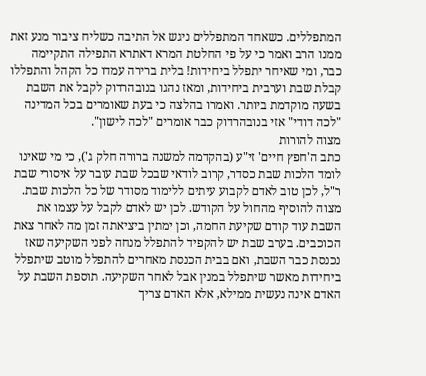המתפללים. כשאחד המתפללים ניגש אל התיבה כשליח ציבור מנע זאת ממנו הרב ואמר כי על פי החלטת המרא דאתרא התפילה התקיימה כבר, ומי שאיחר יתפלל ביחידות! בלית ברירה עמדו כל הקהל והתפללו קבלת שבת וערבית ביחידות, ומאז נהגו בנובהרדוק לקבל את השבת בשעה מוקדמת ביותר. ואמרו בהלצה כי בעת שאומרים בכל המדינה "לכה דודי" אזי בנובהרדוק כבר אומרים "לכה לישון".
מצוה להורות
כתב ה'חפץ חיים' זי"ע (בהקדמה למשנה ברורה חלק ג'), כי מי שאינו לומד הלכות שבת כסדר, קרוב לודאי שבכל שבת עובר על איסורי שבת ר"ל, לכן טוב לאדם לקבוע עיתים ללימוד מסודר של כל הלכות שבת.
מצוה להוסיף מהחול על הקודש. לכן יש לאדם לקבל על עצמו את השבת עוד קודם שקיעת החמה, וכן ימתין ביציאתה זמן מה לאחר צאת הכוכבים. בערב שבת יש להקפיד להתפלל מנחה לפני השקיעה שאז נכנסת כבר השבת, ואם בבית הכנסת מאחרים להתפלל מוטב שיתפלל ביחידות מאשר שיתפלל במנין אבל לאחר השקיעה. תוספת השבת על האדם אינה נעשית ממילא, אלא האדם צריך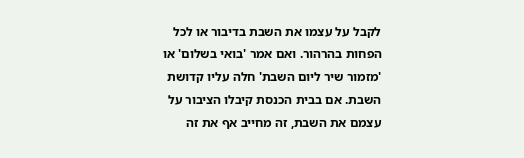לקבל על עצמו את השבת בדיבור או לכל הפחות בהרהור. ואם אמר 'בואי בשלום' או 'מזמור שיר ליום השבת' חלה עליו קדושת השבת. אם בבית הכנסת קיבלו הציבור על עצמם את השבת, זה מחייב אף את זה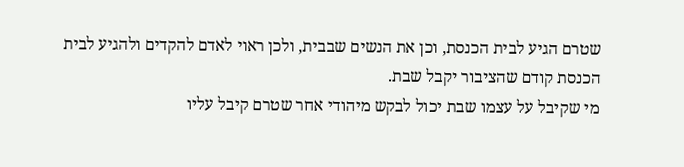שטרם הגיע לבית הכנסת, וכן את הנשים שבבית, ולכן ראוי לאדם להקדים ולהגיע לבית הכנסת קודם שהציבור יקבל שבת.
מי שקיבל על עצמו שבת יכול לבקש מיהודי אחר שטרם קיבל עליו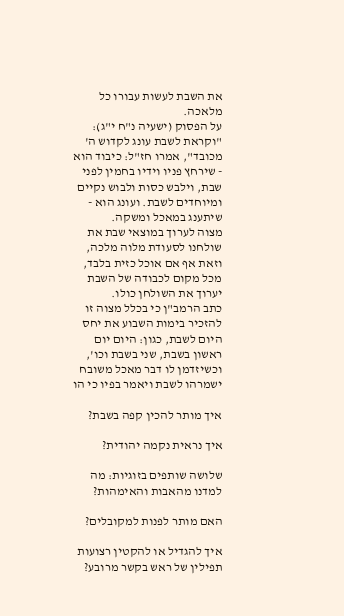את השבת לעשות עבורו כל מלאכה.
על הפסוק (ישעיה נ"ח י"ג): "וקראת לשבת עונג לקדוש ה' מכובד", אמרו חז"ל: כיבוד הוא - שירחץ פניו וידיו בחמין לפני שבת, וילבש כסות ולבוש נקיים ומיוחדים לשבת. ועונג הוא - שיתענג במאכל ומשקה.
מצוה לערוך במוצאי שבת את שולחנו לסעודת מלוה מלכה, וזאת אף אם אוכל כזית בלבד, מכל מקום לכבודה של השבת יערוך את השולחן כולו.
כתב הרמב"ן כי בכלל מצוה זו להזכיר בימות השבוע את יחס היום לשבת, כגון: היום יום ראשון בשבת, שני בשבת וכו', וכשיזדמן לו דבר מאכל משובח ישמרהו לשבת ויאמר בפיו כי הו

איך מותר להכין קפה בשבת?

איך נראית נקמה יהודית?

שלושה שותפים בזוגיות: מה למדנו מהאבות והאימהות?

האם מותר לפנות למקובלים?

איך להגדיל או להקטין רצועות תפילין של ראש בקשר מרובע?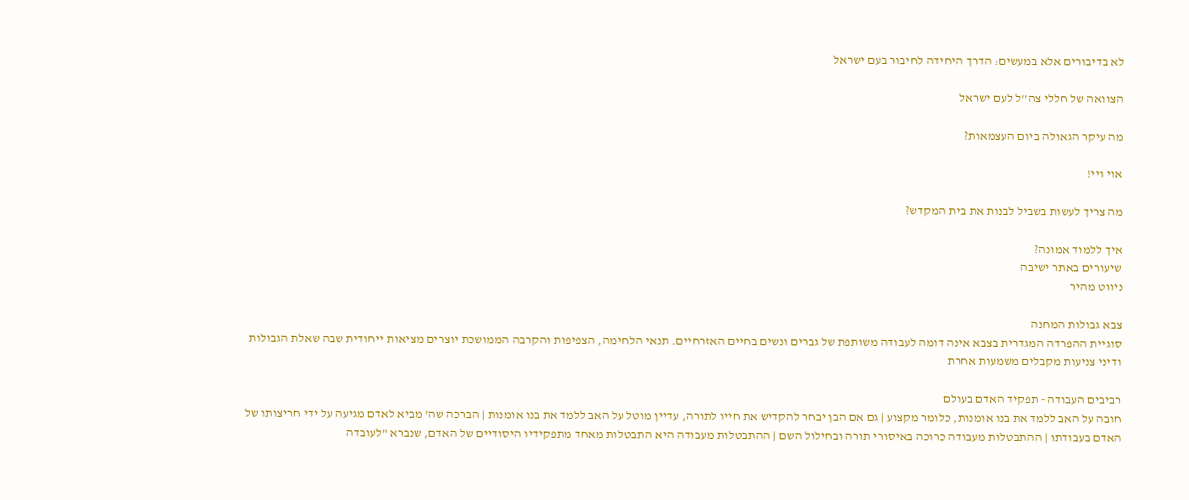לא בדיבורים אלא במעשים: הדרך היחידה לחיבור בעם ישראל

הצוואה של חללי צה''ל לעם ישראל

מה עיקר הגאולה ביום העצמאות?

אוי ויי!

מה צריך לעשות בשביל לבנות את בית המקדש?

איך ללמוד אמונה?
שיעורים באתר ישיבה
ניווט מהיר

צבא גבולות המחנה
סוגיית ההפרדה המגדרית בצבא אינה דומה לעבודה משותפת של גברים ונשים בחיים האזרחיים. תנאי הלחימה, הצפיפות והקרבה הממושכת יוצרים מציאות ייחודית שבה שאלת הגבולות ודיני צניעות מקבלים משמעות אחרת

רביבים העבודה - תפקיד האדם בעולם
חובה על האב ללמד את בנו אומנות, כלומר מקצוע | גם אם הבן יבחר להקדיש את חייו לתורה, עדיין מוטל על האב ללמד את בנו אומנות | הברכה שה' מביא לאדם מגיעה על ידי חריצותו של האדם בעבודתו | ההתבטלות מעבודה כרוכה באיסורי תורה ובחילול השם | ההתבטלות מעבודה היא התבטלות מאחד מתפקידיו היסודיים של האדם, שנברא "לעובדה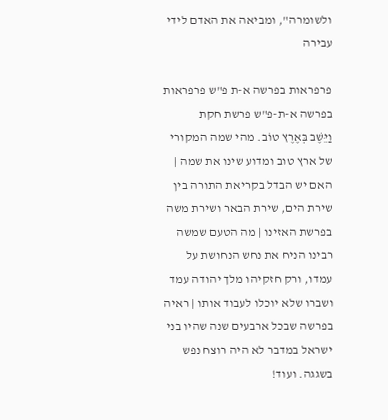ולשומרה", ומביאה את האדם לידי עבירה

פרפראות בפרשה א-ת פ"ש פרפראות בפרשה א-ת-פ"ש פרשת חקת
וַיֵּשֶׁב בְּאֶרֶץ טוֹב. מהי שמה המקורי של ארץ טוב ומדוע שינו את שמה | האם יש הבדל בקריאת התורה בין שירת הים, שירת הבאר ושירת משה בפרשת האזינו | מה הטעם שמשה רבינו הניח את נחש הנחושת על עמדו, ורק חזקיהו מלך יהודה עמד ושברו שלא יוכלו לעבוד אותו | ראיה בפרשה שבכל ארבעים שנה שהיו בני ישראל במדבר לא היה רוצח נפש בשגגה. ועוד!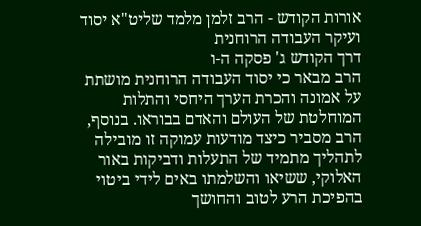אורות הקודש - הרב זלמן מלמד שליט"א יסוד ועיקר העבודה הרוחנית
דרך הקודש ג' פסקה ה-ו
הרב מבאר כי יסוד העבודה הרוחנית מושתת על אמונה והכרת הערך היחסי והתלות המוחלטת של העולם והאדם בבוראו. בנוסף, הרב מסביר כיצד מודעות עמוקה זו מובילה לתהליך מתמיד של התעלות ודביקות באור האלוקי, ששיאו והשלמתו באים לידי ביטוי בהפיכת הרע לטוב והחושך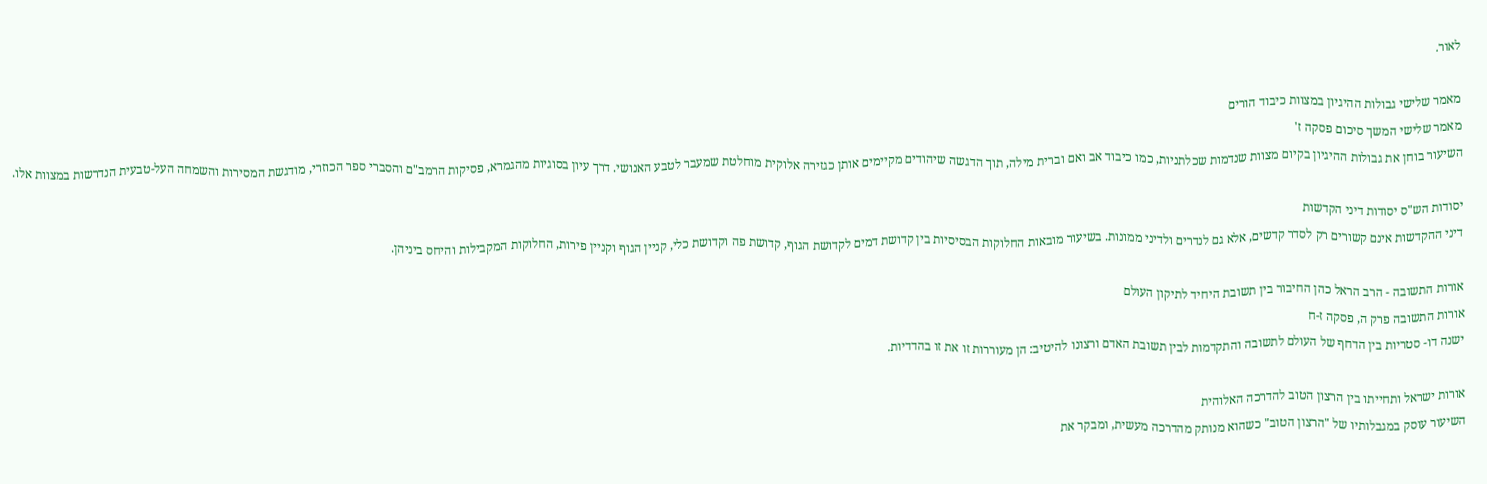לאור.

מאמר שלישי גבולות ההיגיון במצוות כיבוד הורים
מאמר שלישי המשך סיכום פסקה ז'
השיעור בוחן את גבולות ההיגיון בקיום מצוות שנדמות שכלתניות, כמו כיבוד אב ואם וברית מילה, תוך הדגשה שיהודים מקיימים אותן כגזירה אלוקית מוחלטת שמעבר לטבע האנושי. דרך עיון בסוגיות מהגמרא, פסיקות הרמב"ם והסברי ספר הכוזרי, מודגשת המסירות והשמחה העל-טבעית הנדרשות במצוות אלו.

יסודות הש"ס יסודות דיני הקדשות
דיני ההקדשות אינם קשורים רק לסדר קדשים, אלא גם לנדרים ולדיני ממונות. בשיעור מובאות החלוקות הבסיסיות בין קדושת דמים לקדושת הגוף, קדושת פה וקדושת כלי, קניין הגוף וקניין פירות, החלוקות המקבילות והיחס ביניהן.

אורות התשובה - הרב הראל כהן החיבור בין תשובת היחיד לתיקון העולם
אורות התשובה פרק ה, פסקה ז-ח
ישנה דו- סטריות בין הדחף של העולם לתשובה והתקדמות לבין תשובת האדם ורצונו להיטיב: הן מעוררות זו את זו בהדדיות.

אורות ישראל ותחייתו בין הרצון הטוב להדרכה האלוהית
השיעור עוסק במגבלותיו של "הרצון הטוב" כשהוא מנותק מהדרכה מעשית, ומבקר את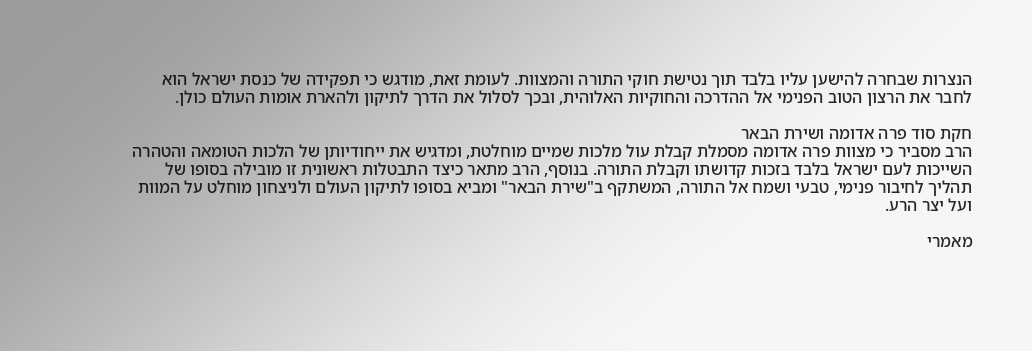הנצרות שבחרה להישען עליו בלבד תוך נטישת חוקי התורה והמצוות. לעומת זאת, מודגש כי תפקידה של כנסת ישראל הוא לחבר את הרצון הטוב הפנימי אל ההדרכה והחוקיות האלוהית, ובכך לסלול את הדרך לתיקון ולהארת אומות העולם כולן.

חקת סוד פרה אדומה ושירת הבאר
הרב מסביר כי מצוות פרה אדומה מסמלת קבלת עול מלכות שמיים מוחלטת, ומדגיש את ייחודיותן של הלכות הטומאה והטהרה השייכות לעם ישראל בלבד בזכות קדושתו וקבלת התורה. בנוסף, הרב מתאר כיצד התבטלות ראשונית זו מובילה בסופו של תהליך לחיבור פנימי, טבעי ושמח אל התורה, המשתקף ב"שירת הבאר" ומביא בסופו לתיקון העולם ולניצחון מוחלט על המוות ועל יצר הרע.

מאמרי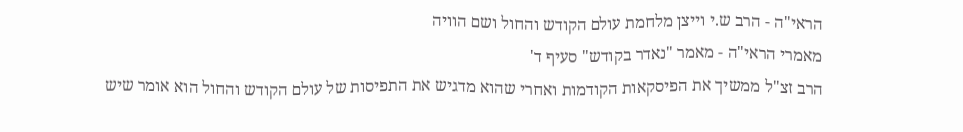הראי"ה - הרב ש.י וייצן מלחמת עולם הקודש והחול ושם הוויה
מאמרי הראי"ה - מאמר "נאדר בקודש" סעיף ד'
הרב זצ"ל ממשיך את הפיסקאות הקודמות ואחרי שהוא מדגיש את התפיסות של עולם הקודש והחול הוא אומר שיש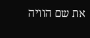את שם הוויה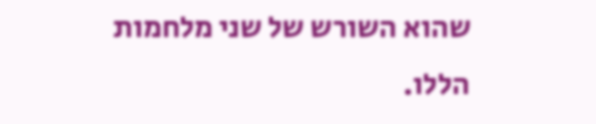שהוא השורש של שני מלחמות הללו.